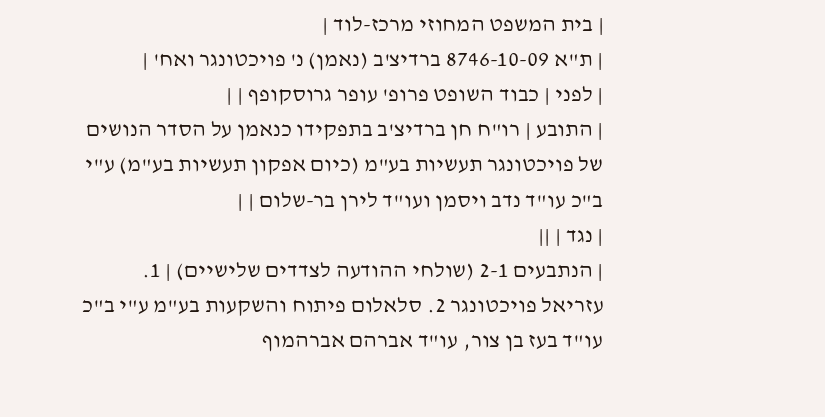| בית המשפט המחוזי מרכז-לוד |
| ת"א 8746-10-09 ברדיצ'ב (נאמן) נ' פויכטונגר ואח' |
| לפני | כבוד השופט פרופ' עופר גרוסקופף | |
| התובע | רו"ח חן ברדיצ'ב בתפקידו כנאמן על הסדר הנושים של פויכטונגר תעשיות בע"מ (כיום אפקון תעשיות בע"מ) ע"י ב"כ עו"ד נדב ויסמן ועו"ד לירן בר-שלום | |
| נגד | ||
| הנתבעים 2-1 (שולחי ההודעה לצדדים שלישיים) | 1. עזריאל פויכטונגר 2. סלאלום פיתוח והשקעות בע"מ ע"י ב"כ עו"ד בעז בן צור, עו"ד אברהם אברהמוף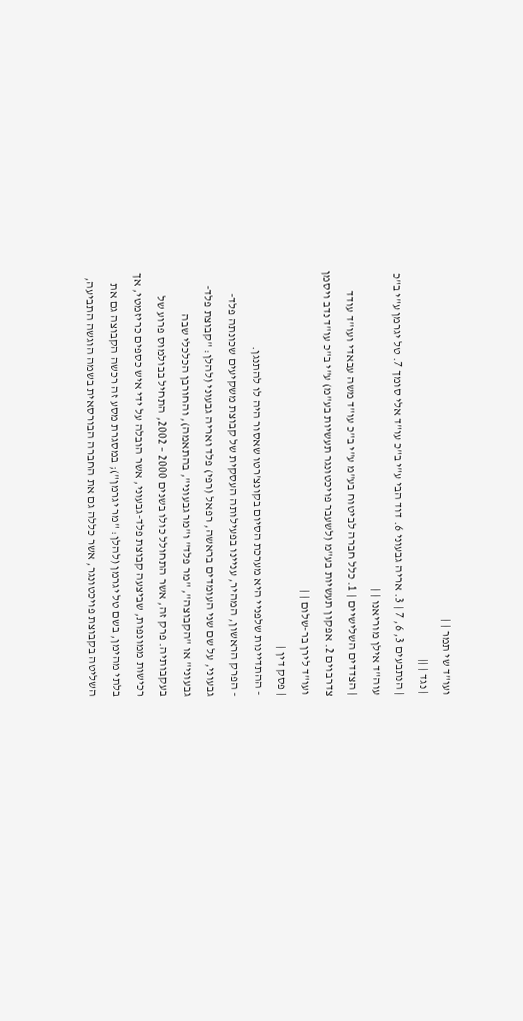ועו"ד שי תמר | |
| נגד | ||
| הנתבעים 3, 6, 7 | 3. אריה גבעוני 6. דוד הבי ע"י ב"כ עו"ד אלי סומך 7. טל יגרמן ע"י ב"כ עוה"ד אילן מוריאנו | |
| הצדדים השלישיים | 1. כלל חברה לביטוח בע"מ ע"י ב"כ עו"ד משה עבאדי ועו"ד עודד צדרבוים 2. אפקון תעשיות בע"מ (לשעבר פויכטונגר תעשיות בע"מ) ע"י ב"כ עו"ד נדב ויסמן ועו"ד לירן בר-שלום | |
| פסק דין |
- ההתדיינות שלפניי היא מערכת הסיום בקונצ'רטו שאסור היה לו להתנגן.
- הפרק הראשון, המהיר, עניינו בפעילותה העסקית של קבוצת משקיעים שכונתה פלד-גבעוני, על שם שני העומדים בראשה, רפאל (רפי) פלד ואריה גבעוני (להלן: "קבוצת פלד-גבעוני" או "הקבוצה", "מר פלד" ו"מר גבעוני", בהתאמה), והחורבן הכלכלי שבה בעקבותיה. פרק זה, אשר התחולל כולו בשנים 2000 – 2002, התחיל בבולמוס פרוע של רכישות ממונפות, שביצעה קבוצת פלד-גבעוני, אשר הובלה על ידי איש כספים כריזמטי, אך בלתי מהימן, בשם טל יגרמן (להלן: "מר יגרמן"); במסגרת מסע זה רכשה הקבוצה גם את השליטה בקבוצת פויכטונגר, אשר כללה גם את החברה הבורסאית בשמה הוגשה התביעה,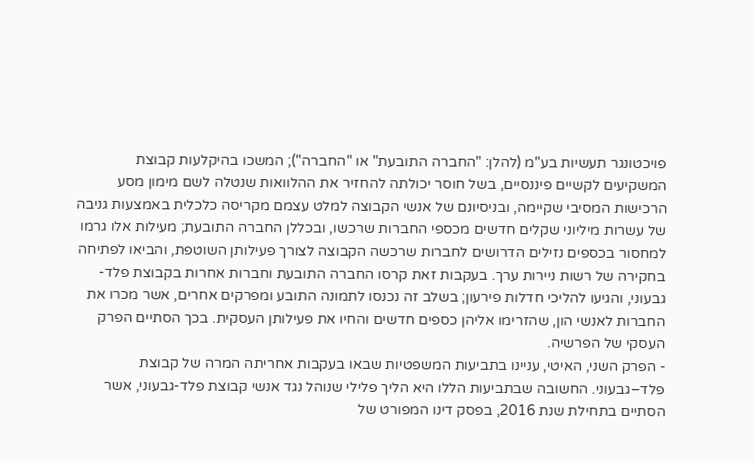פויכטונגר תעשיות בע"מ (להלן: "החברה התובעת" או "החברה"); המשכו בהיקלעות קבוצת המשקיעים לקשיים פיננסיים, בשל חוסר יכולתה להחזיר את ההלוואות שנטלה לשם מימון מסע הרכישות המסיבי שקיימה, ובניסיונם של אנשי הקבוצה למלט עצמם מקריסה כלכלית באמצעות גניבה של עשרות מיליוני שקלים חדשים מכספי החברות שרכשו, ובכללן החברה התובעת; מעילות אלו גרמו למחסור בכספים נזילים הדרושים לחברות שרכשה הקבוצה לצורך פעילותן השוטפת, והביאו לפתיחה בחקירה של רשות ניירות ערך. בעקבות זאת קרסו החברה התובעת וחברות אחרות בקבוצת פלד-גבעוני, והגיעו להליכי חדלות פירעון; בשלב זה נכנסו לתמונה התובע ומפרקים אחרים, אשר מכרו את החברות לאנשי הון, שהזרימו אליהן כספים חדשים והחיו את פעילותן העסקית. בכך הסתיים הפרק העסקי של הפרשיה.
- הפרק השני, האיטי, עניינו בתביעות המשפטיות שבאו בעקבות אחריתה המרה של קבוצת פלד–גבעוני. החשובה שבתביעות הללו היא הליך פלילי שנוהל נגד אנשי קבוצת פלד-גבעוני, אשר הסתיים בתחילת שנת 2016, בפסק דינו המפורט של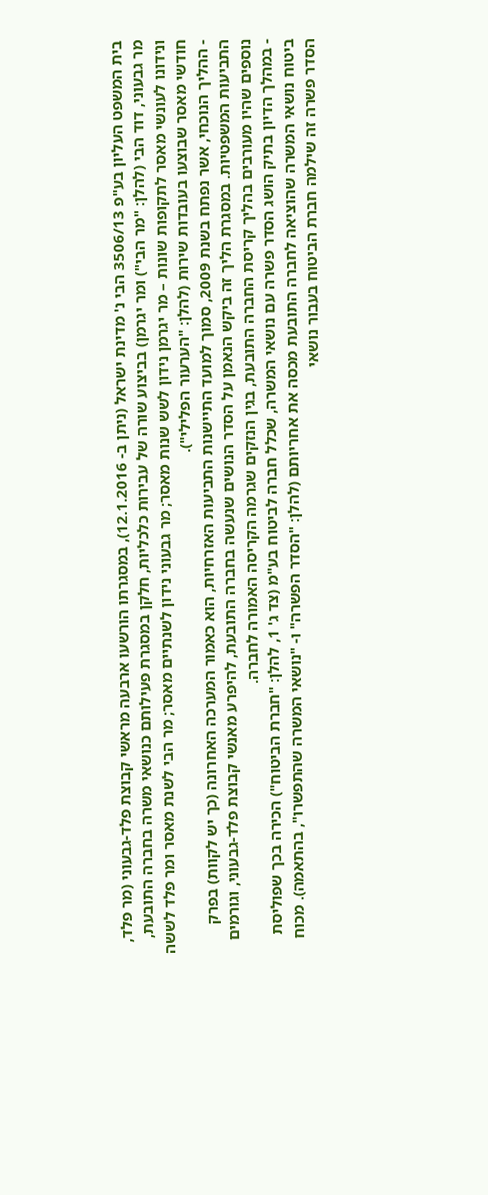בית המשפט העליון בע"פ 3506/13 הבי נ' מדינת ישראל (ניתן ב- 12.1.2016), במסגרתו הורשעו ארבעה מראשי קבוצת פלד-גבעוני (מר פלד, מר גבעוני, דוד הבי (להלן: "מר הבי") ומר יגרמן) בביצוע שורה של עבירות כלכליות, חלקן במסגרת פעילותם כנושאי משרה בחברה התובעת, ונידונו לעונשי מאסר לתקופות שונות – מר יגרמן נידון לשש שנות מאסר; מר גבעוני נידון לשנתיים מאסר; מר הבי לשנת מאסר ומר פלד לששה חודשי מאסר שבוצעו בעובדות שירות (להלן: "הערעור הפלילי").
- ההליך הנוכחי, אשר נפתח בשנת 2009, סמוך למועד התיישנות התביעות האזרחיות, הוא כאמור המערכה האחרונה (כך יש לקוות) בפרק התביעות המשפטיות. במסגרת הליך זה ביקש הנאמן על הסדר הנושים שנעשה בחברה התובעת, להיפרע מאנשי קבוצת פלד-גבעוני, וגורמים נוספים שהיו מעורבים בהליך קריסת החברה התובעת, בגין הנזקים שגרמה הקריסה האמורה לחברה.
- במהלך הדיון בתיק הושג הסדר פשרה עם נושאי המשרה, שכלל חברה לביטוח בע"מ (צד ג' 1, להלן: "חברת הביטוח") הכירה בכך שפוליסת ביטוח נושאי המשרה שהוציאה לחברה התובעת מכסה את אחריותם (להלן: "הסדר הפשרה" ו- "נושאי המשרה שהתפשרו", בהתאמה). מכוח הסדר פשרה זה שילמה חברת הביטוח בעבור נושאי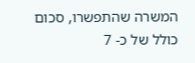המשרה שהתפשרו, סכום כולל של כ- 7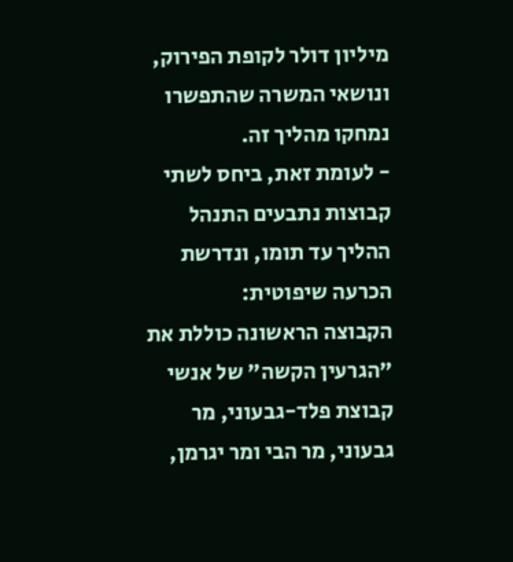מיליון דולר לקופת הפירוק, ונושאי המשרה שהתפשרו נמחקו מהליך זה.
- לעומת זאת, ביחס לשתי קבוצות נתבעים התנהל ההליך עד תומו, ונדרשת הכרעה שיפוטית:
הקבוצה הראשונה כוללת את "הגרעין הקשה" של אנשי קבוצת פלד-גבעוני, מר גבעוני, מר הבי ומר יגרמן,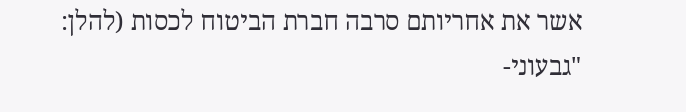אשר את אחריותם סרבה חברת הביטוח לכסות (להלן: "גבעוני-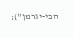הבי-יגרמן");